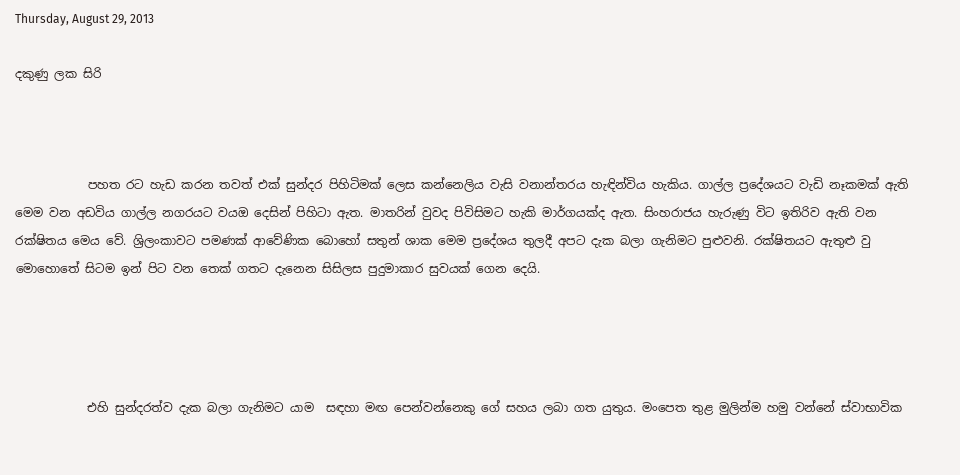Thursday, August 29, 2013

දකුණු ලක සිරි



            පහත රට හැඩ කරන තවත් එක් සුන්දර පිහිටිමක් ලෙස කන්නෙලිය වැසි වනාන්තරය හැඳින්විය හැකිය. ගාල්ල ප්‍රදේශයට වැඩි නෑකමක් ඇති මෙම වන අඩවිය ගාල්ල නගරයට වයඔ දෙසින් පිහිටා ඇත. මාතරින් වුවද පිවිසිමට හැකි මාර්ගයක්ද ඇත. සිංහරාජය හැරුණු විට ඉතිරිව ඇති වන රක්ෂිතය මෙය වේ. ශ්‍රිලංකාවට පමණක් ආවේණික බොහෝ සතුන් ශාක මෙම ප්‍රදේශය තුලදී අපට දැක බලා ගැනිමට පුළුවනි. රක්ෂිතයට ඇතුළු වු මොහොතේ සිටම ඉන් පිට වන තෙක් ගතට දැනෙන සිසිලස පුදුමාකාර සුවයක් ගෙන දෙයි.




            එහි සුන්දරත්ව දැක බලා ගැනිමට යාම  සඳහා මඟ පෙන්වන්නෙකු ගේ සහය ලබා ගත යුතුය. මංපෙත තුළ මුලින්ම හමු වන්නේ ස්වාභාවික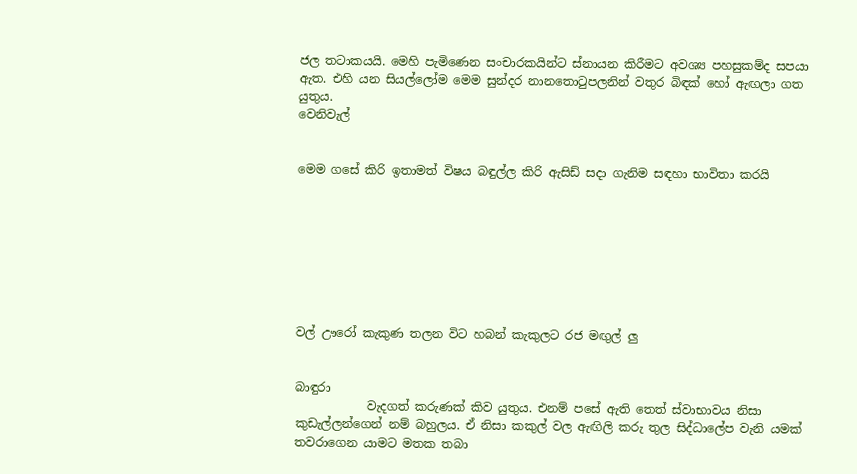ජල තටාකයයි. මෙහි පැමිණෙන සංචාරකයින්ට ස්නායන කිරීමට අවශ්‍ය පහසුකම්ද සපයා ඇත. එහි යන සියල්ලෝම මෙම සුන්දර නානතොටුපලනින් වතුර බිඳක් හෝ ඇඟලා ගත යුතුය.
වෙනිවැල්


මෙම ගසේ කිරි ඉතාමත් විෂය බඳුල්ල කිරි ඇසිඩ් සදා ගැනිම සඳහා භාවිතා කරයි








වල් ඌරෝ කැකුණ තලන විට හබන් කැකුලට රජ මඟුල් ලු


බාඳුරා
            වැදගත් කරුණක් කිව යුතුය. එනම් පසේ ඇති තෙත් ස්වාභාවය නිසා කුඩැල්ලන්ගෙන් නම් බහුලය. ඒ නිසා කකුල් වල ඇඟිලි කරු තුල සිද්ධාලේප වැනි යමක් තවරාගෙන යාමට මතක තබා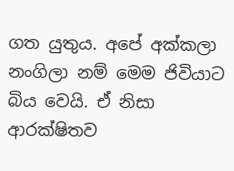ගත යුතුය. අපේ අක්කලා නංගිලා නම් මෙම ජිවියාට බිය වෙයි. ඒ නිසා ආරක්ෂිතව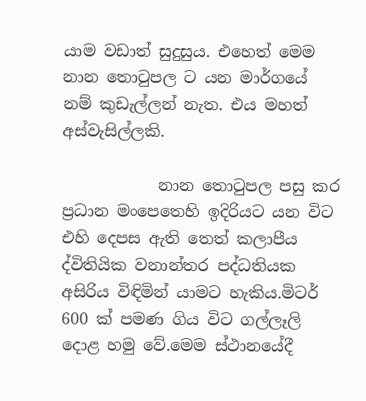යාම වඩාත් සුදුසුය. එහෙත් මෙම නාන තොටුපල ට යන මාර්ගයේ නම් කුඩැල්ලන් නැත. එය මහත් අස්වැසිල්ලකි.

            නාන තොටුපල පසු කර ප්‍රධාන මංපෙතෙහි ඉදිරියට යන විට එහි දෙපස ඇති තෙත් කලාපීය ද්විතියික වනාන්තර පද්ධතියක අසිරිය විඳිමින් යාමට හැකිය.මිටර් 600 ක් පමණ ගිය විට ගල්ලෑලි දොළ හමු වේ.මෙම ස්ථානයේදී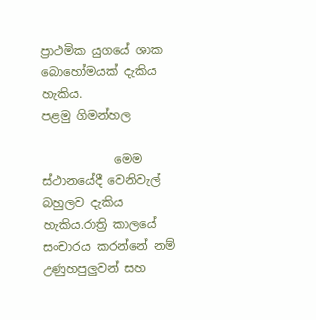ප්‍රාථමික යුගයේ ශාක බොහෝමයක් දැකිය හැකිය.
පළමු ගිමන්හල

            මෙම ස්ථානයේදී වෙනිවැල් බහුලව දැකිය හැකිය.රාත්‍රි කාලයේ සංචාරය කරන්නේ නම් උණුහපුලුවන් සහ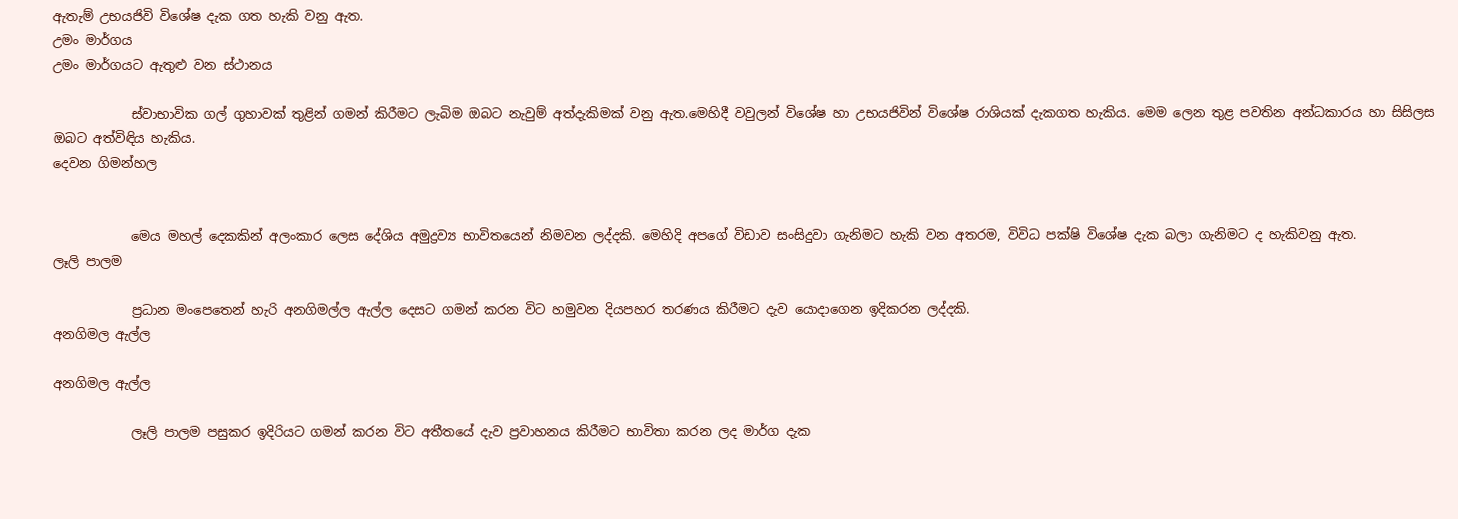ඇතැම් උභයජිවි විශේෂ දැක ගත හැකි වනු ඇත.
උමං මාර්ගය
උමං මාර්ගයට ඇතුළු වන ස්ථානය

            ස්වාභාවික ගල් ගුහාවක් තුළින් ගමන් කිරීමට ලැබිම ඔබට නැවුම් අත්දැකිමක් වනු ඇත.මෙහිදී වවුලන් විශේෂ හා උභයජිවින් විශේෂ රාශියක් දැකගත හැකිය. මෙම ලෙන තුළ පවතින අන්ධකාරය හා සිසිලස ඔබට අත්විඳිය හැකිය.
දෙවන ගිමන්හල


            මෙය මහල් දෙකකින් අලංකාර ලෙස දේශිය අමුද්‍රව්‍ය භාවිතයෙන් නිමවන ලද්දකි. මෙහිදි අපගේ විඩාව සංසිදුවා ගැනිමට හැකි වන අතරම, විවිධ පක්ෂි විශේෂ දැක බලා ගැනිමට ද හැකිවනු ඇත.
ලෑලි පාලම

            ප්‍රධාන මංපෙතෙන් හැරි අනගිමල්ල ඇල්ල දෙසට ගමන් කරන විට හමුවන දියපහර තරණය කිරීමට දැව යොදාගෙන ඉදිකරන ලද්දකි.
අනගිමල ඇල්ල

අනගිමල ඇල්ල

            ලෑලි පාලම පසුකර ඉදිරියට ගමන් කරන විට අතීතයේ දැව ප්‍රවාහනය කිරීමට භාවිතා කරන ලද මාර්ග දැක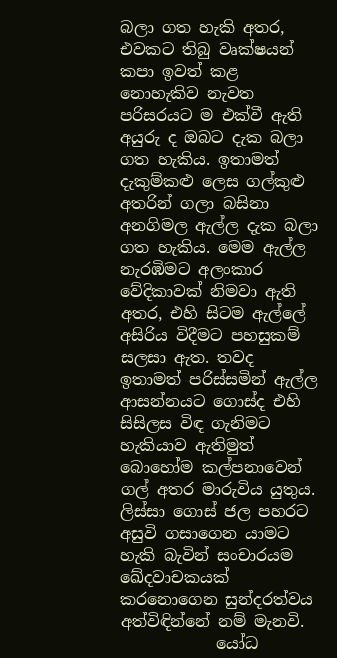බලා ගත හැකි අතර, එවකට තිබු වෘක්ෂයන් කපා ඉවත් කළ නොහැකිව නැවත පරිසරයට ම එක්වී ඇති අයුරු ද ඔබට දැක බලා ගත හැකිය. ඉතාමත් දැකුම්කළු ලෙස ගල්කුළු අතරින් ගලා බසිනා අනගිමල ඇල්ල දැක බලා ගත හැකිය. මෙම ඇල්ල නැරඹිමට අලංකාර වේදිකාවක් නිමවා ඇති අතර, එහි සිටම ඇල්ලේ අසිරිය විදීමට පහසුකම් සලසා ඇත. තවද ඉතාමත් පරිස්සමින් ඇල්ල ආසන්නයට ගොස්ද එහි සිසිලස විඳ ගැනිමට හැකියාව ඇතිමුත් බොහෝම කල්පනාවෙන් ගල් අතර මාරුවිය යුතුය. ලිස්සා ගොස් ජල පහරට අසුවි ගසාගෙන යාමට හැකි බැවින් සංචාරයම ඛේදවාචකයක් කරනොගෙන සුන්දරත්වය අත්විඳින්නේ නම් මැනවි.
            යෝධ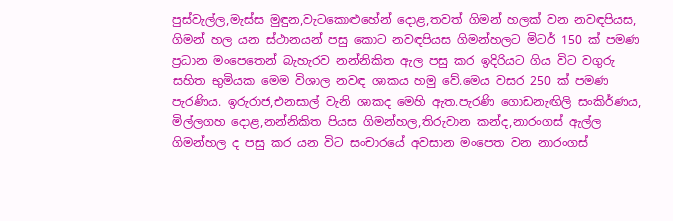පුස්වැල්ල,මැස්ස මුඳුන,වැටකොළුහේන් දොළ,තවත් ගිමන් හලක් වන නවඳපියස, ගිමන් හල යන ස්ථානයන් පසු කොට නවඳපියස ගිමන්හලට මිටර් 150 ක් පමණ ප්‍රධාන මංපෙතෙන් බැහැරව නන්නිකිත ඇල පසු කර ඉදිරියට ගිය විට වගුරු සහිත භුමියක මෙම විශාල නවඳ ශාකය හමු වේ.මෙය වසර 250 ක් පමණ පැරණිය. ඉරුරාජ,එනසාල් වැනි ශාකද මෙහි ඇත.පැරණි ගොඩනැඟිලි සංකිර්ණය, මිල්ලගහ දොළ,නන්නිකිත පියස ගිමන්හල,තිරුවාන කන්ද,නාරංගස් ඇල්ල ගිමන්හල ද පසු කර යන විට සංචාරයේ අවසාන මංපෙත වන නාරංගස්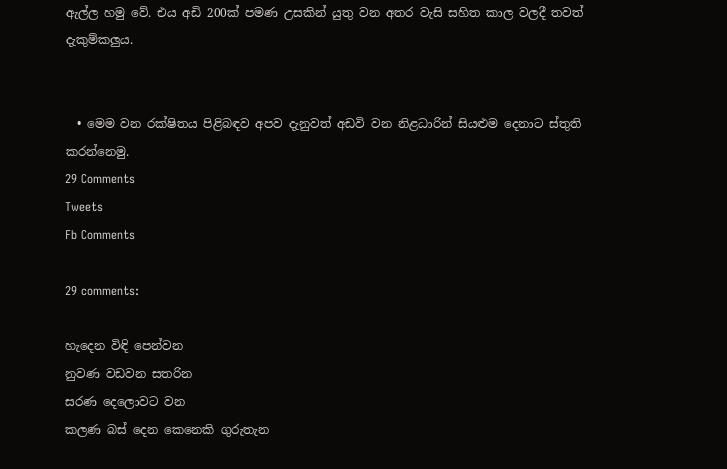ඇල්ල හමු වේ. එය අඩි 200ක් පමණ උසකින් යුතු වන අතර වැසි සහිත කාල වලදී තවත් දැකුම්කලුය.


  • මෙම වන රක්ෂිතය පිළිබඳව අපව දැනුවත් අඩවි වන නිළධාරින් සියළුම දෙනාට ස්තුති කරන්නෙමු.
29 Comments
Tweets
Fb Comments

29 comments:

හැදෙන විඳි පෙන්වන
නුවණ වඩවන සතරින
සරණ දෙලොවට වන
කලණ බස් දෙන කෙනෙකි ගුරුතැන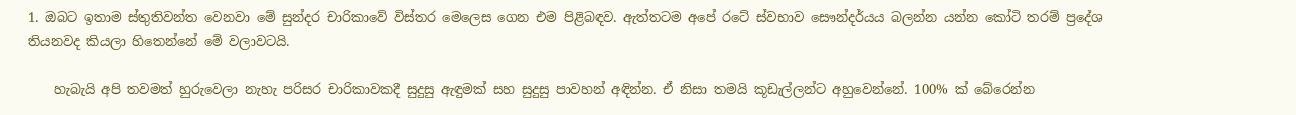1. ඔබට ඉතාම ස්තුතිවන්ත වෙනවා මේ සුන්දර චාරිකාවේ විස්තර මෙලෙස ගෙන එම පිළිබඳව. ඇත්තටම අපේ රටේ ස්වභාව සෞන්දර්යය බලන්න යන්න කෝටි තරම් ප්‍රදේශ තියනවද කියලා හිතෙන්නේ මේ වලාවටයි.

    හැබැයි අපි තවමත් හුරුවෙලා නැහැ පරිසර චාරිකාවකදී සුදුසු ඇඳුමක් සහ සුදුසු පාවහන් අඳින්න. ඒ නිසා තමයි කූඩැල්ලන්ට අහුවෙන්නේ. 100% ක් බේරෙන්න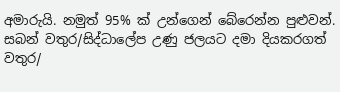අමාරුයි. නමුත් 95% ක් උන්ගෙන් බේරෙන්න පුළුවන්. සබන් වතුර/සිද්ධාලේප උණු ජලයට දමා දියකරගත් වතුර/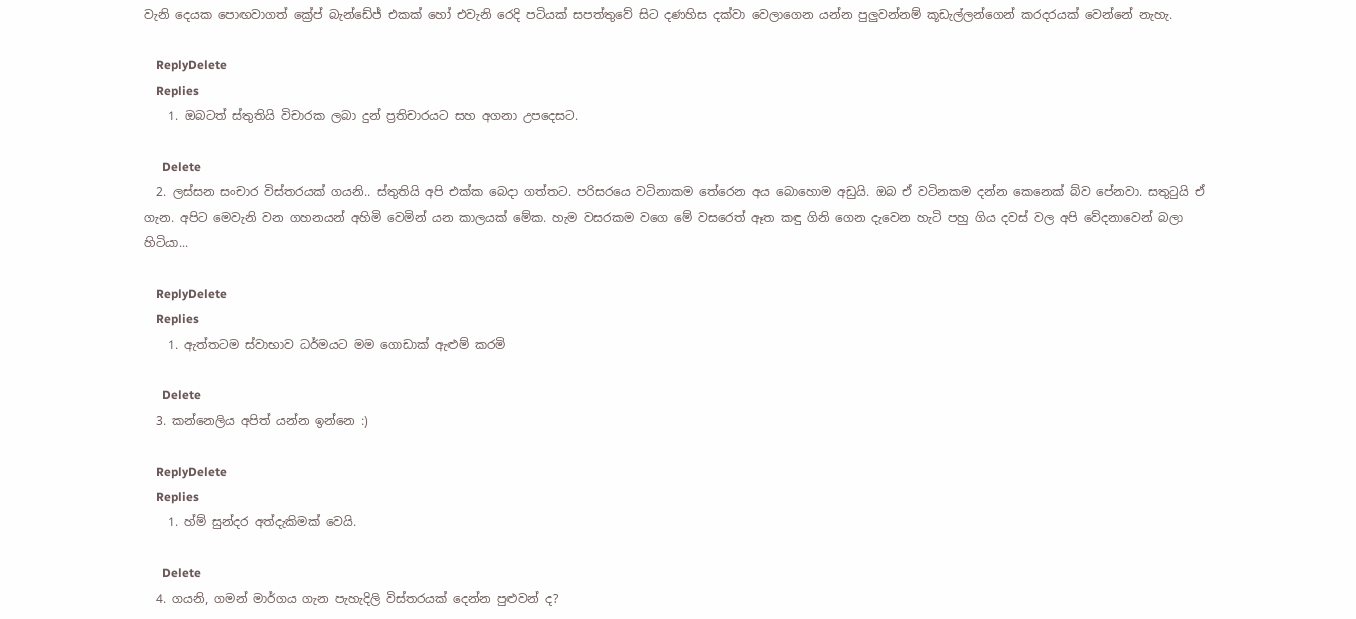වැනි දෙයක පොඟවාගත් ක්‍රේප් බැන්ඩේජ් එකක් හෝ එවැනි රෙදි පටියක් සපත්තුවේ සිට දණහිස දක්වා වෙලාගෙන යන්න පුලුවන්නම් කූඩැල්ලන්ගෙන් කරදරයක් වෙන්නේ නැහැ.

    ReplyDelete
    Replies
    1. ඔබටත් ස්තුතියි විචාරක ලබා දුන් ප්‍රතිචාරයට සහ අගනා උපදෙසට.

      Delete
  2. ලස්සන සංචාර විස්තරයක් ගයනි.. ස්තුතියි අපි එක්ක බෙදා ගත්තට. පරිසරයෙ වටිනාකම තේරෙන අය බොහොම අඩුයි. ඔබ ඒ වටිනකම දන්න කෙනෙක් බ්ව පේනවා. සතුටුයි ඒ ගැන. අපිට මෙවැනි වන ගහනයන් අහිමි වෙමින් යන කාලයක් මේක. හැම වසරකම වගෙ මේ වසරෙත් ඈත කඳු ගිනි ගෙන දැවෙන හැටි පහු ගිය දවස් වල අපි වේදනාවෙන් බලා හිටියා...

    ReplyDelete
    Replies
    1. ඇත්තටම ස්වාභාව ධර්මයට මම ගොඩාක් ඇළුම් කරමි

      Delete
  3. කන්නෙලිය අපිත් යන්න ඉන්නෙ :)

    ReplyDelete
    Replies
    1. හ්ම් සුන්දර අත්දැකිමක් වෙයි.

      Delete
  4. ගයනි, ගමන් මාර්ගය ගැන පැහැදිලි විස්තරයක් දෙන්න පුළුවන් ද?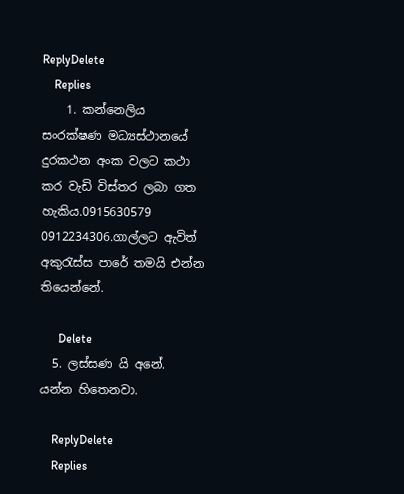ReplyDelete
    Replies
    1. කන්නෙලිය සංරක්ෂණ මධ්‍යස්ථානයේ දුරකථන අංක වලට කථා කර වැඩි විස්තර ලබා ගත හැකිය.0915630579 0912234306.ගාල්ලට ඇවිත් අකුරැස්ස පාරේ තමයි එන්න තියෙන්නේ.

      Delete
  5. ලස්සණ යි අනේ. යන්න හිතෙනවා.

    ReplyDelete
    Replies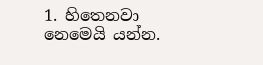1. හිතෙනවා නෙමෙයි යන්න.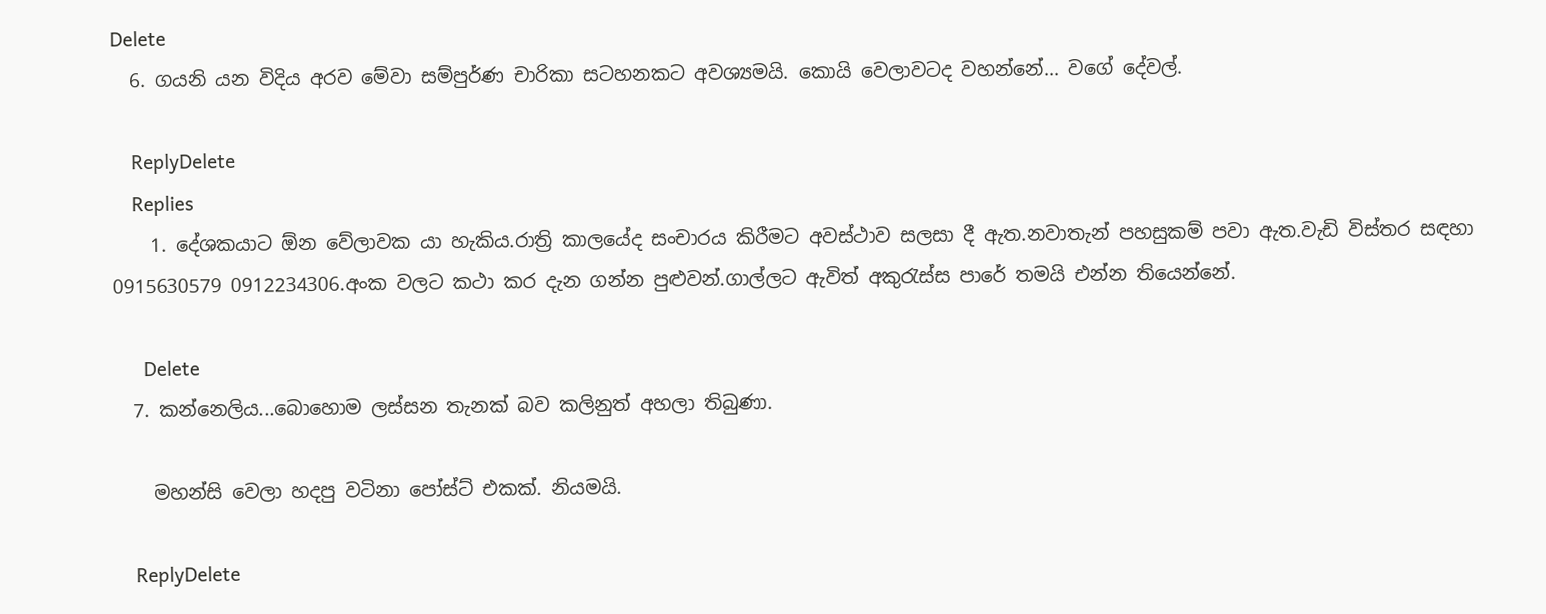Delete
  6. ගයනි යන විදිය අරව මේවා සම්පුර්ණ චාරිකා සටහනකට අවශ්‍යමයි. කොයි වෙලාවටද වහන්නේ... වගේ දේවල්.

    ReplyDelete
    Replies
    1. දේශකයාට ඕන වේලාවක යා හැකිය.රාත්‍රි කාලයේද සංචාරය කිරීමට අවස්ථාව සලසා දී ඇත.නවාතැන් පහසුකම් පවා ඇත.වැඩි විස්තර සඳහා 0915630579 0912234306.අංක වලට කථා කර දැන ගන්න පුළුවන්.ගාල්ලට ඇවිත් අකුරැස්ස පාරේ තමයි එන්න තියෙන්නේ.

      Delete
  7. කන්නෙලිය...බොහොම ලස්සන තැනක් බව කලිනුත් අහලා තිබුණා.

    මහන්සි වෙලා හදපු වටිනා පෝස්ට් එකක්. නියමයි.

    ReplyDelete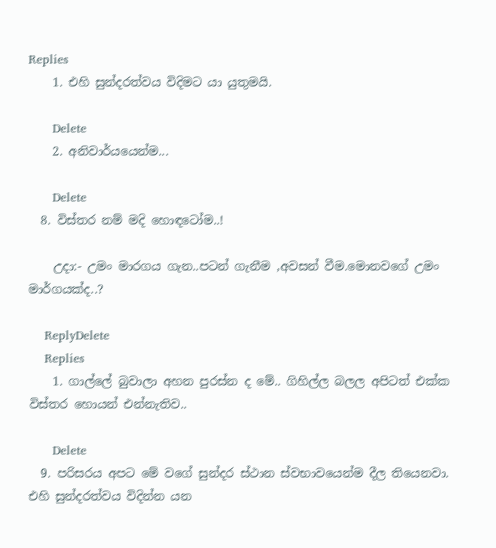Replies
    1. එහි සුන්දරත්වය විදිමට යා යුතුමයි.

      Delete
    2. අනිවාර්යයෙන්ම...

      Delete
  8. විස්තර නම් මදි හොඳටෝම..!

    උදා:- උමං මාරගය ගැන..පටන් ගැනීම ,අවසන් වීම.මොනවගේ උමං මාර්ගයක්ද..?

    ReplyDelete
    Replies
    1. ගාල්ලේ බුවාලා අහන පුරස්න ද මේ.. ගිහිල්ල බලල අපිටත් එක්ක විස්තර හොයන් එන්නැතිව..

      Delete
  9. පරිසරය අපට මේ වගේ සුන්දර ස්ථාන ස්වභාවයෙන්ම දීල තියෙනවා. එහි සුන්දරත්වය විදින්න යන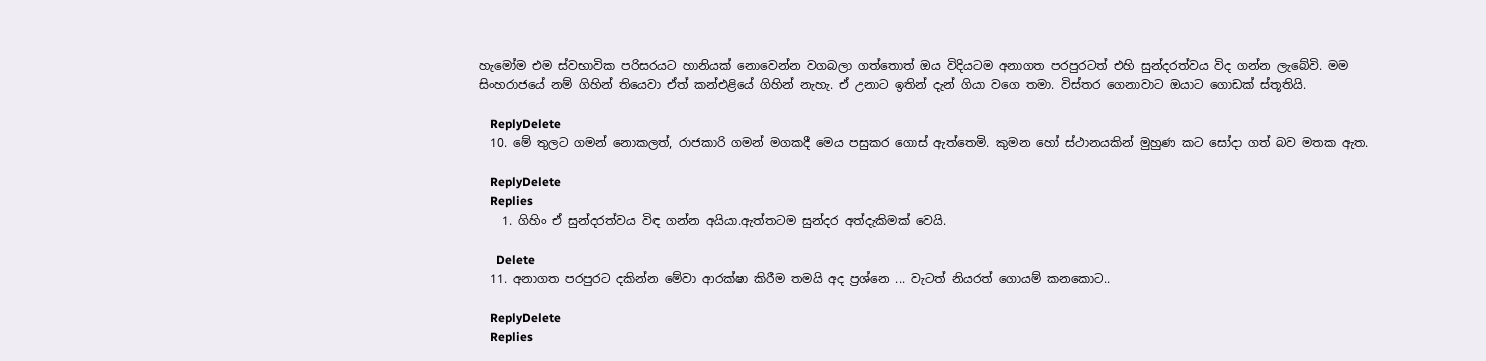හැමෝම එම ස්වභාවික පරිසරයට හානියක් නොවෙන්න වගබලා ගත්තොත් ඔය විදියටම අනාගත පරපුරටත් එහි සුන්දරත්වය විද ගන්න ලැබේවි. මම සිංහරාජයේ නම් ගිහින් තියෙවා ඒත් කන්එළියේ ගිහින් නැහැ. ඒ උනාට ඉතින් දැන් ගියා වගෙ තමා. විස්තර ගෙනාවාට ඔයාට ගොඩක් ස්තූතියි.

    ReplyDelete
  10. මේ තුලට ගමන් නොකලත්, රාජකාරි ගමන් මගකදී මෙය පසුකර ගොස් ඇත්තෙමි. කුමන හෝ ස්ථානයකින් මුහුණ කට සෝදා ගත් බව මතක ඇත.

    ReplyDelete
    Replies
    1. ගිහිං ඒ සුන්දරත්වය විඳ ගන්න අයියා.ඇත්තටම සුන්දර අත්දැකිමක් වෙයි.

      Delete
  11. අනාගත පරපුරට දකින්න මේවා ආරක්ෂා කිරීම තමයි අද ප්‍රශ්නෙ ... වැටත් නියරත් ගොයම් කනකොට..

    ReplyDelete
    Replies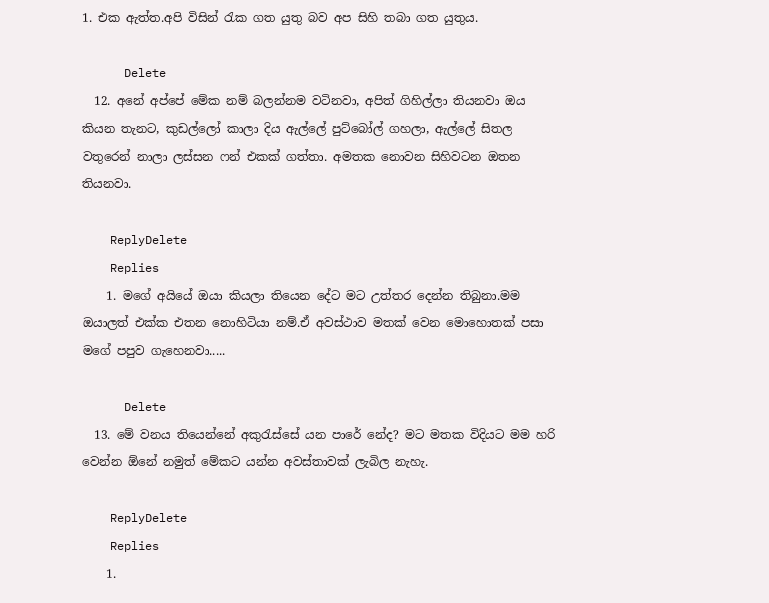1. එක ඇත්ත.අපි විසින් රැක ගත යුතු බව අප සිහි තබා ගත යුතුය.

      Delete
  12. අනේ අප්පේ මේක නම් බලන්නම වටිනවා, අපිත් ගිහිල්ලා තියනවා ඔය කියන තැනට, කුඩල්ලෝ කාලා දිය ඇල්ලේ පුට්බෝල් ගහලා, ඇල්ලේ සිතල වතුරෙන් නාලා ලස්සන ෆන් එකක් ගත්තා. අමතක නොවන සිහිවටන ඔතන තියනවා.

    ReplyDelete
    Replies
    1. මගේ අයියේ ඔයා කියලා තියෙන දේට මට උත්තර දෙන්න තිබුනා.මම ඔයාලත් එක්ක එතන නොහිටියා නම්.ඒ අවස්ථාව මතක් වෙන මොහොතක් පසා මගේ පපුව ගැහෙනවා.....

      Delete
  13. මේ වනය තියෙන්නේ අකුරැස්සේ යන පාරේ නේද? මට මතක විදියට මම හරි වෙන්න ඕනේ නමුත් මේකට යන්න අවස්තාවක් ලැබිල නැහැ.

    ReplyDelete
    Replies
    1.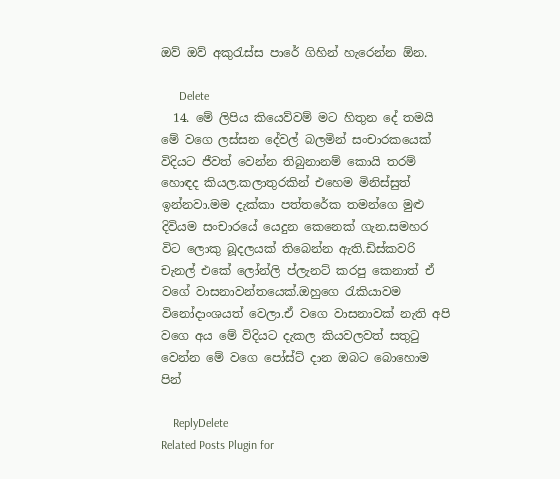ඔව් ඔව් අකුරැස්ස පාරේ ගිහින් හැරෙන්න ඕන.

      Delete
  14. මේ ලිපිය කියෙව්වම් මට හිතුන දේ තමයි මේ වගෙ ලස්සන දේවල් බලමින් සංචාරකයෙක් විදියට ජීවත් වෙන්න තිබුනානම් කොයි තරම් හොඳද කියල.කලාතුරකින් එහෙම මිනිස්සුත් ඉන්නවා.මම දැක්කා පත්තරේක තමන්ගෙ මුළු දිවියම සංචාරයේ යෙදුන කෙනෙක් ගැන.සමහර විට ලොකු බූදලයක් තිබෙන්න ඇති.ඩිස්කවරි චැනල් එකේ ලෝන්ලි ප්ලැනට් කරපු කෙනාත් ඒ වගේ වාසනාවන්තයෙක්.ඔහුගෙ රැකියාවම විනෝදාංශයත් වෙලා.ඒ වගෙ වාසනාවක් නැති අපි වගෙ අය මේ විදියට දැකල කියවලවත් සතුටු වෙන්න මේ වගෙ පෝස්ට් දාන ඔබට බොහොම පින්

    ReplyDelete
Related Posts Plugin for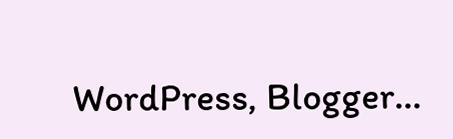WordPress, Blogger...